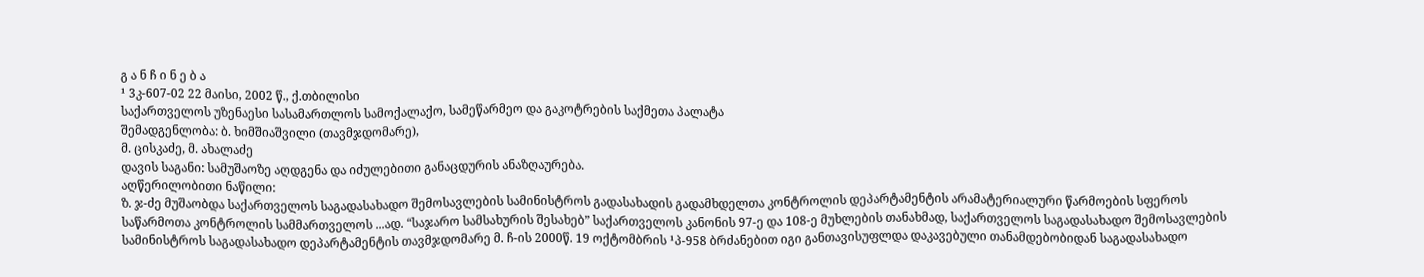გ ა ნ ჩ ი ნ ე ბ ა
¹ 3კ-607-02 22 მაისი, 2002 წ., ქ.თბილისი
საქართველოს უზენაესი სასამართლოს სამოქალაქო, სამეწარმეო და გაკოტრების საქმეთა პალატა
შემადგენლობა: ბ. ხიმშიაშვილი (თავმჯდომარე),
მ. ცისკაძე, მ. ახალაძე
დავის საგანი: სამუშაოზე აღდგენა და იძულებითი განაცდურის ანაზღაურება.
აღწერილობითი ნაწილი:
ზ. ჯ-ძე მუშაობდა საქართველოს საგადასახადო შემოსავლების სამინისტროს გადასახადის გადამხდელთა კონტროლის დეპარტამენტის არამატერიალური წარმოების სფეროს საწარმოთა კონტროლის სამმართველოს ...ად. “საჯარო სამსახურის შესახებ” საქართველოს კანონის 97-ე და 108-ე მუხლების თანახმად, საქართველოს საგადასახადო შემოსავლების სამინისტროს საგადასახადო დეპარტამენტის თავმჯდომარე მ. ჩ-ის 2000წ. 19 ოქტომბრის ¹პ-958 ბრძანებით იგი განთავისუფლდა დაკავებული თანამდებობიდან საგადასახადო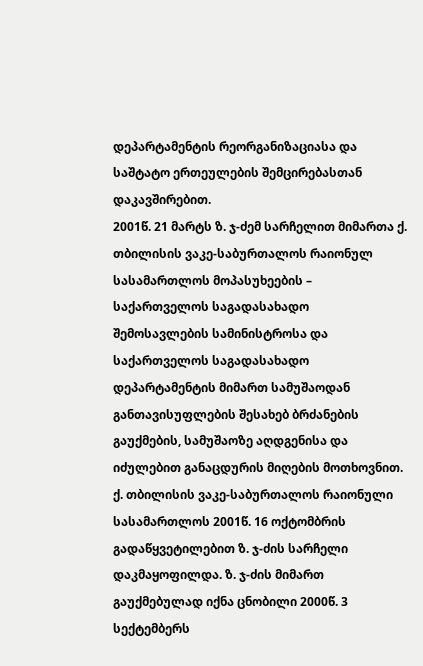დეპარტამენტის რეორგანიზაციასა და საშტატო ერთეულების შემცირებასთან დაკავშირებით.
2001წ. 21 მარტს ზ. ჯ-ძემ სარჩელით მიმართა ქ. თბილისის ვაკე-საბურთალოს რაიონულ სასამართლოს მოპასუხეების – საქართველოს საგადასახადო შემოსავლების სამინისტროსა და საქართველოს საგადასახადო დეპარტამენტის მიმართ სამუშაოდან განთავისუფლების შესახებ ბრძანების გაუქმების, სამუშაოზე აღდგენისა და იძულებით განაცდურის მიღების მოთხოვნით.
ქ. თბილისის ვაკე-საბურთალოს რაიონული სასამართლოს 2001წ. 16 ოქტომბრის გადაწყვეტილებით ზ. ჯ-ძის სარჩელი დაკმაყოფილდა. ზ. ჯ-ძის მიმართ გაუქმებულად იქნა ცნობილი 2000წ. 3 სექტემბერს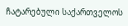ჩატარებული საქართველოს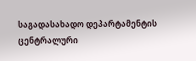საგადასახადო დეპარტამენტის ცენტრალური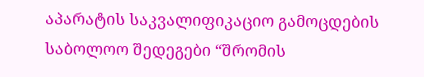აპარატის საკვალიფიკაციო გამოცდების საბოლოო შედეგები “შრომის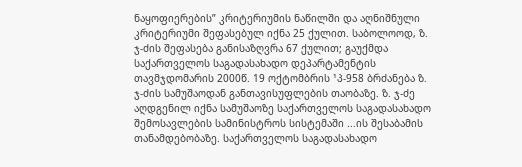ნაყოფიერების” კრიტერიუმის ნაწილში და აღნიშნული კრიტერიუმი შეფასებულ იქნა 25 ქულით. საბოლოოდ, ზ. ჯ-ძის შეფასება განისაზღვრა 67 ქულით; გაუქმდა საქართველოს საგადასახადო დეპარტამენტის თავმჯდომარის 2000წ. 19 ოქტომბრის ¹პ-958 ბრძანება ზ. ჯ-ძის სამუშაოდან განთავისუფლების თაობაზე. ზ. ჯ-ძე აღდგენილ იქნა სამუშაოზე საქართველოს საგადასახადო შემოსავლების სამინისტროს სისტემაში ...ის შესაბამის თანამდებობაზე. საქართველოს საგადასახადო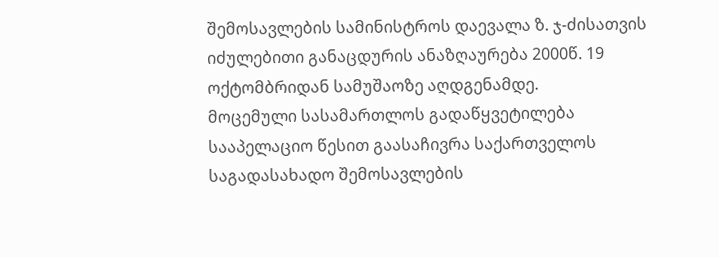შემოსავლების სამინისტროს დაევალა ზ. ჯ-ძისათვის იძულებითი განაცდურის ანაზღაურება 2000წ. 19 ოქტომბრიდან სამუშაოზე აღდგენამდე.
მოცემული სასამართლოს გადაწყვეტილება სააპელაციო წესით გაასაჩივრა საქართველოს საგადასახადო შემოსავლების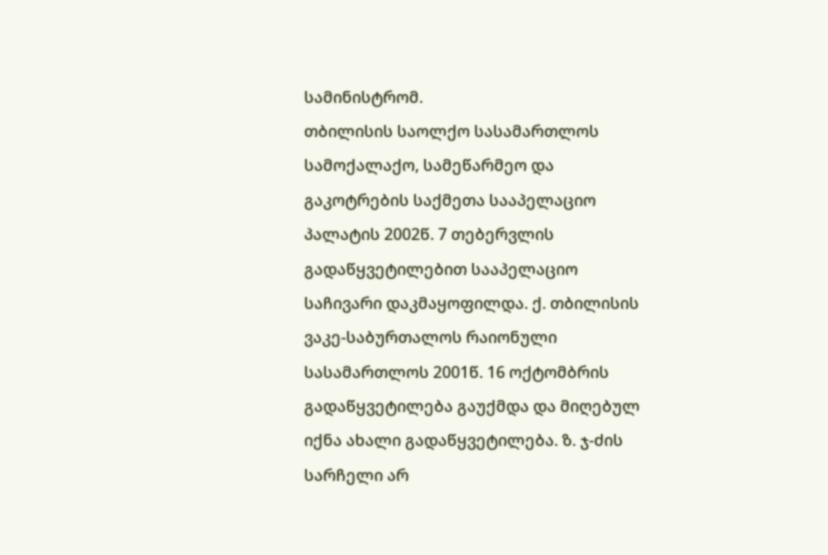სამინისტრომ.
თბილისის საოლქო სასამართლოს სამოქალაქო, სამეწარმეო და გაკოტრების საქმეთა სააპელაციო პალატის 2002წ. 7 თებერვლის გადაწყვეტილებით სააპელაციო საჩივარი დაკმაყოფილდა. ქ. თბილისის ვაკე-საბურთალოს რაიონული სასამართლოს 2001წ. 16 ოქტომბრის გადაწყვეტილება გაუქმდა და მიღებულ იქნა ახალი გადაწყვეტილება. ზ. ჯ-ძის სარჩელი არ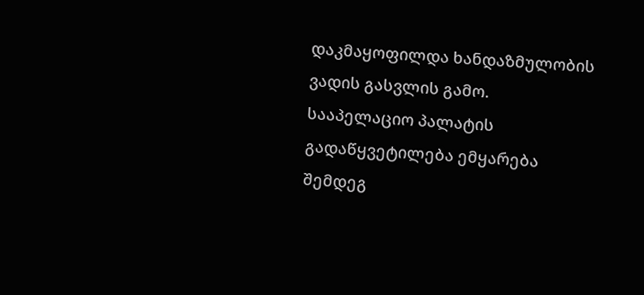დაკმაყოფილდა ხანდაზმულობის ვადის გასვლის გამო.
სააპელაციო პალატის გადაწყვეტილება ემყარება შემდეგ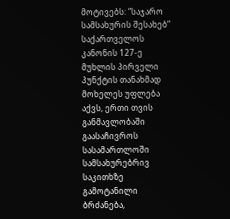მოტივებს: “საჯარო სამსახურის შესახებ” საქართველოს კანონის 127-ე მუხლის პირველი პუნქტის თანახმად მოხელეს უფლება აქვს, ერთი თვის განმავლობაში გაასაჩივროს სასამართლოში სამსახურებრივ საკითხზე გამოტანილი ბრძანება,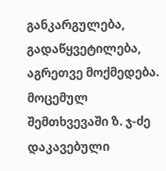განკარგულება, გადაწყვეტილება, აგრეთვე მოქმედება. მოცემულ შემთხვევაში ზ. ჯ-ძე დაკავებული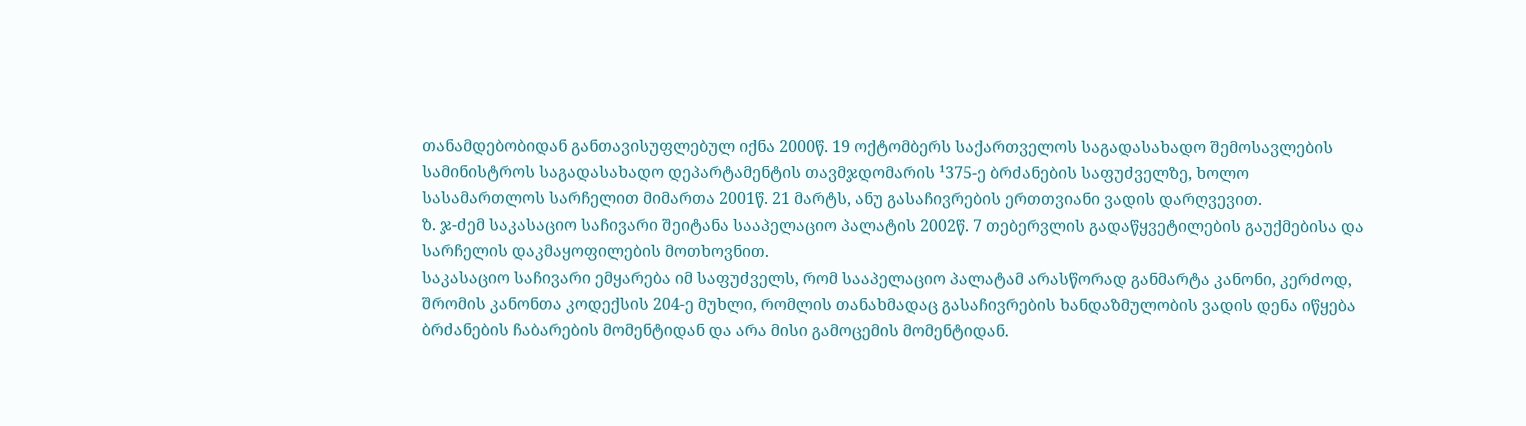თანამდებობიდან განთავისუფლებულ იქნა 2000წ. 19 ოქტომბერს საქართველოს საგადასახადო შემოსავლების სამინისტროს საგადასახადო დეპარტამენტის თავმჯდომარის ¹375-ე ბრძანების საფუძველზე, ხოლო სასამართლოს სარჩელით მიმართა 2001წ. 21 მარტს, ანუ გასაჩივრების ერთთვიანი ვადის დარღვევით.
ზ. ჯ-ძემ საკასაციო საჩივარი შეიტანა სააპელაციო პალატის 2002წ. 7 თებერვლის გადაწყვეტილების გაუქმებისა და სარჩელის დაკმაყოფილების მოთხოვნით.
საკასაციო საჩივარი ემყარება იმ საფუძველს, რომ სააპელაციო პალატამ არასწორად განმარტა კანონი, კერძოდ, შრომის კანონთა კოდექსის 204-ე მუხლი, რომლის თანახმადაც გასაჩივრების ხანდაზმულობის ვადის დენა იწყება ბრძანების ჩაბარების მომენტიდან და არა მისი გამოცემის მომენტიდან.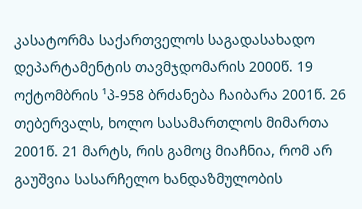კასატორმა საქართველოს საგადასახადო დეპარტამენტის თავმჯდომარის 2000წ. 19 ოქტომბრის ¹პ-958 ბრძანება ჩაიბარა 2001წ. 26 თებერვალს, ხოლო სასამართლოს მიმართა 2001წ. 21 მარტს, რის გამოც მიაჩნია, რომ არ გაუშვია სასარჩელო ხანდაზმულობის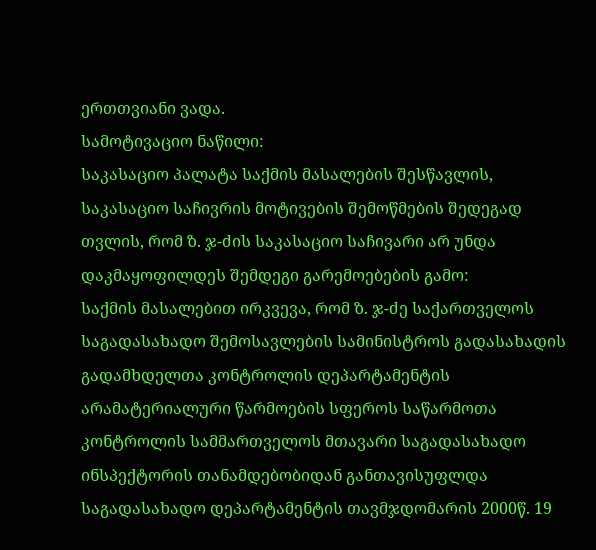ერთთვიანი ვადა.
სამოტივაციო ნაწილი:
საკასაციო პალატა საქმის მასალების შესწავლის, საკასაციო საჩივრის მოტივების შემოწმების შედეგად თვლის, რომ ზ. ჯ-ძის საკასაციო საჩივარი არ უნდა დაკმაყოფილდეს შემდეგი გარემოებების გამო:
საქმის მასალებით ირკვევა, რომ ზ. ჯ-ძე საქართველოს საგადასახადო შემოსავლების სამინისტროს გადასახადის გადამხდელთა კონტროლის დეპარტამენტის არამატერიალური წარმოების სფეროს საწარმოთა კონტროლის სამმართველოს მთავარი საგადასახადო ინსპექტორის თანამდებობიდან განთავისუფლდა საგადასახადო დეპარტამენტის თავმჯდომარის 2000წ. 19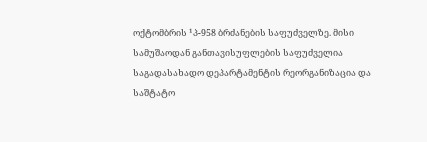ოქტომბრის ¹პ-958 ბრძანების საფუძველზე. მისი სამუშაოდან განთავისუფლების საფუძველია საგადასახადო დეპარტამენტის რეორგანიზაცია და საშტატო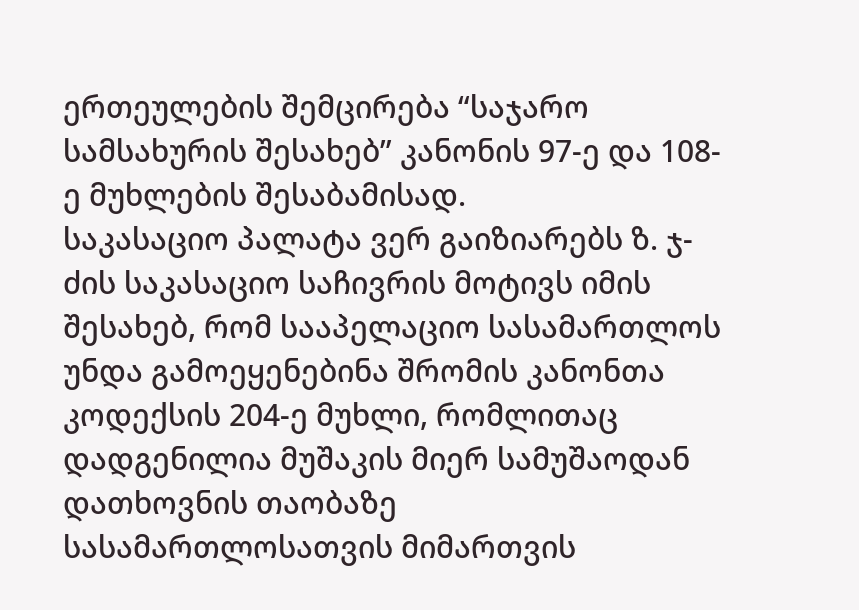ერთეულების შემცირება “საჯარო სამსახურის შესახებ” კანონის 97-ე და 108-ე მუხლების შესაბამისად.
საკასაციო პალატა ვერ გაიზიარებს ზ. ჯ-ძის საკასაციო საჩივრის მოტივს იმის შესახებ, რომ სააპელაციო სასამართლოს უნდა გამოეყენებინა შრომის კანონთა კოდექსის 204-ე მუხლი, რომლითაც დადგენილია მუშაკის მიერ სამუშაოდან დათხოვნის თაობაზე სასამართლოსათვის მიმართვის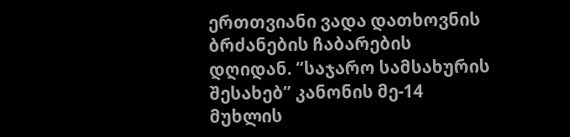ერთთვიანი ვადა დათხოვნის ბრძანების ჩაბარების დღიდან. “საჯარო სამსახურის შესახებ” კანონის მე-14 მუხლის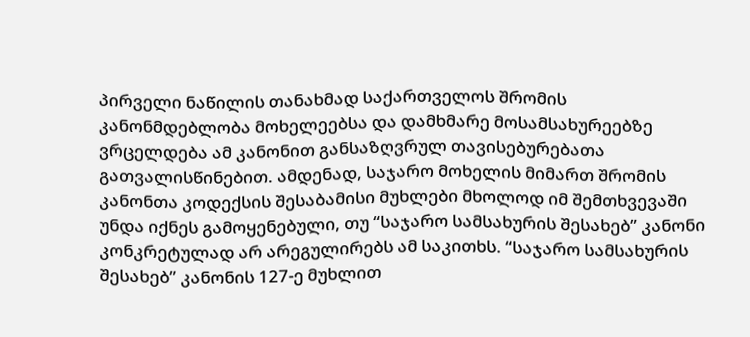პირველი ნაწილის თანახმად საქართველოს შრომის კანონმდებლობა მოხელეებსა და დამხმარე მოსამსახურეებზე ვრცელდება ამ კანონით განსაზღვრულ თავისებურებათა გათვალისწინებით. ამდენად, საჯარო მოხელის მიმართ შრომის კანონთა კოდექსის შესაბამისი მუხლები მხოლოდ იმ შემთხვევაში უნდა იქნეს გამოყენებული, თუ “საჯარო სამსახურის შესახებ” კანონი კონკრეტულად არ არეგულირებს ამ საკითხს. “საჯარო სამსახურის შესახებ” კანონის 127-ე მუხლით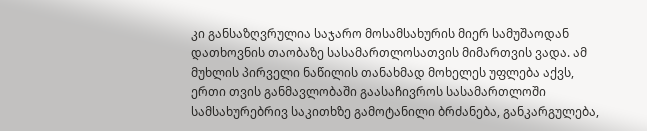კი განსაზღვრულია საჯარო მოსამსახურის მიერ სამუშაოდან დათხოვნის თაობაზე სასამართლოსათვის მიმართვის ვადა. ამ მუხლის პირველი ნაწილის თანახმად მოხელეს უფლება აქვს, ერთი თვის განმავლობაში გაასაჩივროს სასამართლოში სამსახურებრივ საკითხზე გამოტანილი ბრძანება, განკარგულება,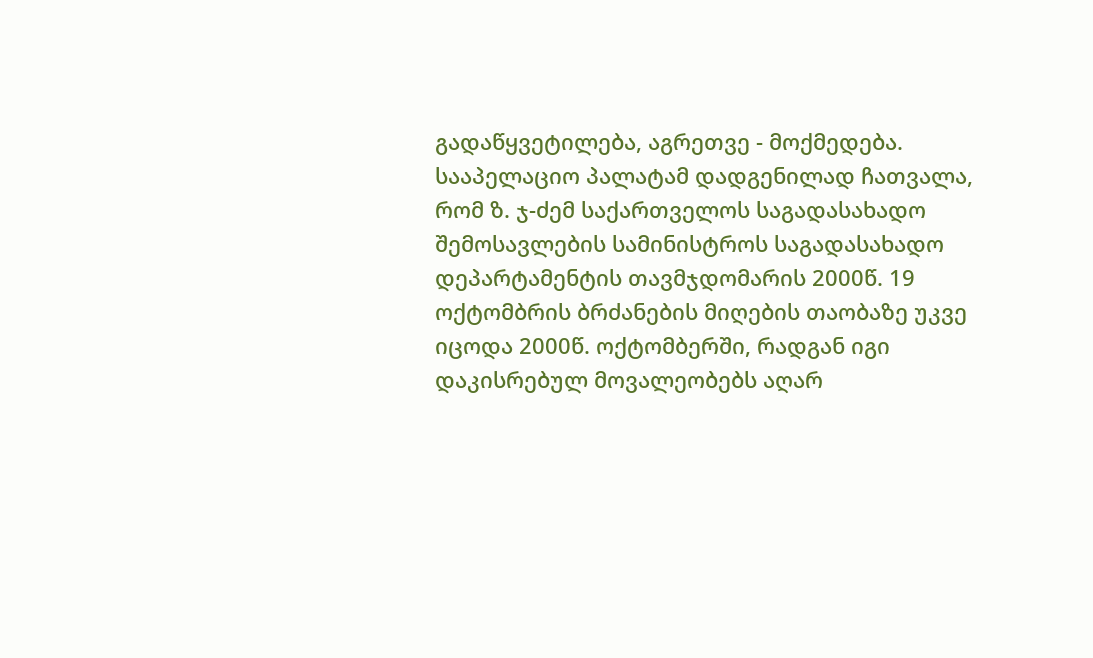გადაწყვეტილება, აგრეთვე - მოქმედება.
სააპელაციო პალატამ დადგენილად ჩათვალა, რომ ზ. ჯ-ძემ საქართველოს საგადასახადო შემოსავლების სამინისტროს საგადასახადო დეპარტამენტის თავმჯდომარის 2000წ. 19 ოქტომბრის ბრძანების მიღების თაობაზე უკვე იცოდა 2000წ. ოქტომბერში, რადგან იგი დაკისრებულ მოვალეობებს აღარ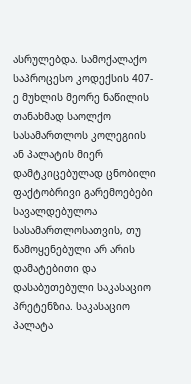ასრულებდა. სამოქალაქო საპროცესო კოდექსის 407-ე მუხლის მეორე ნაწილის თანახმად საოლქო სასამართლოს კოლეგიის ან პალატის მიერ დამტკიცებულად ცნობილი ფაქტობრივი გარემოებები სავალდებულოა სასამართლოსათვის, თუ წამოყენებული არ არის დამატებითი და დასაბუთებული საკასაციო პრეტენზია. საკასაციო პალატა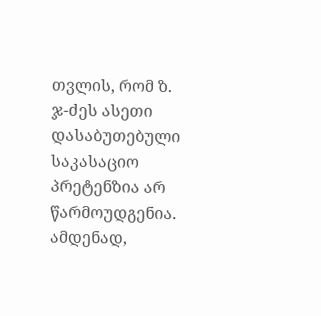თვლის, რომ ზ. ჯ-ძეს ასეთი დასაბუთებული საკასაციო პრეტენზია არ წარმოუდგენია. ამდენად,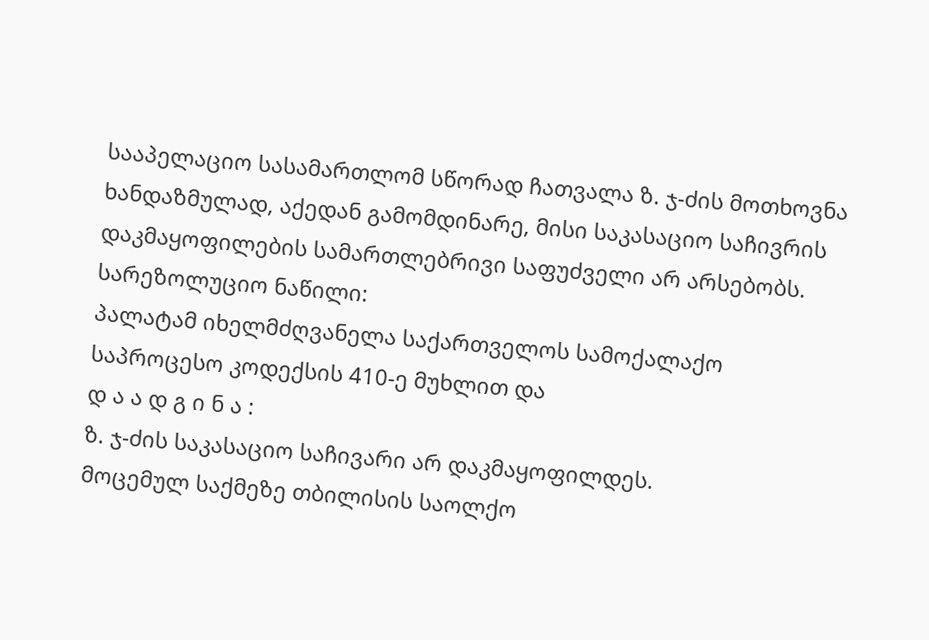სააპელაციო სასამართლომ სწორად ჩათვალა ზ. ჯ-ძის მოთხოვნა ხანდაზმულად, აქედან გამომდინარე, მისი საკასაციო საჩივრის დაკმაყოფილების სამართლებრივი საფუძველი არ არსებობს.
სარეზოლუციო ნაწილი:
პალატამ იხელმძღვანელა საქართველოს სამოქალაქო საპროცესო კოდექსის 410-ე მუხლით და
დ ა ა დ გ ი ნ ა :
ზ. ჯ-ძის საკასაციო საჩივარი არ დაკმაყოფილდეს.
მოცემულ საქმეზე თბილისის საოლქო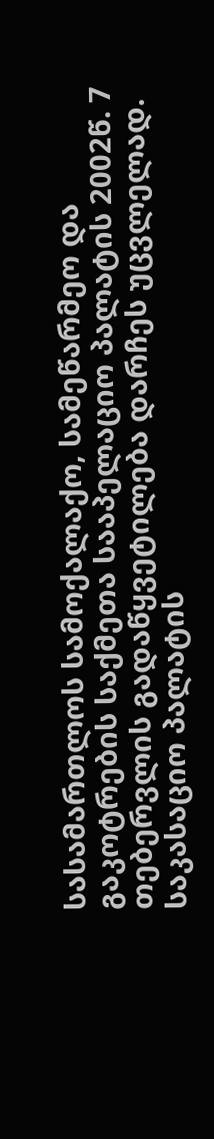სასამართლოს სამოქალაქო, სამეწარმეო და გაკოტრების საქმეთა სააპელაციო პალატის 2002წ. 7 თებერვლის გადაწყვეტილება დარჩეს უცვლელად.
საკასაციო პალატის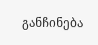განჩინება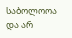საბოლოოა და არ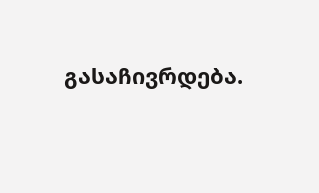გასაჩივრდება.